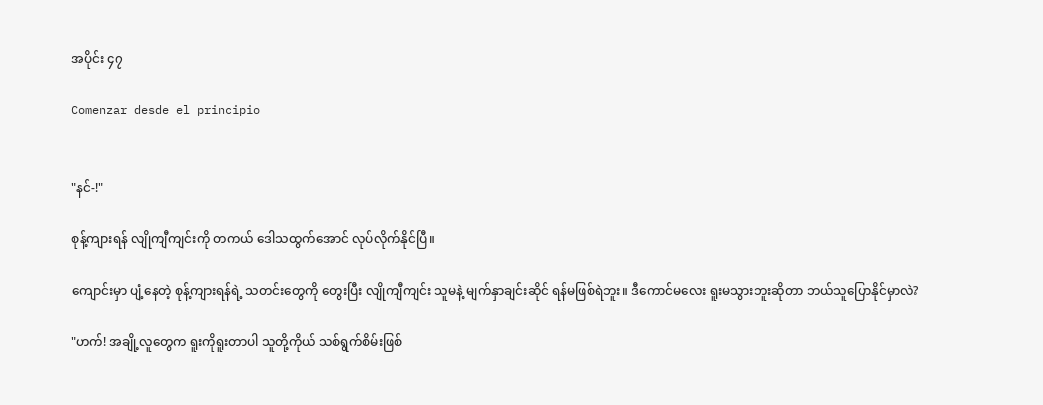အပိုင်း ၄၇

Comenzar desde el principio


"နင်-!"

စုန့်ကျားရန် လျိုကျီကျင်းကို တကယ် ဒေါသထွက်အောင် လုပ်လိုက်နိုင်ပြီ။

ကျောင်းမှာ ပျံ့နေတဲ့ စုန့်ကျားရန်ရဲ့ သတင်းတွေကို တွေးပြီး လျိုကျီကျင်း သူမနဲ့ မျက်နှာချင်းဆိုင် ရန်မဖြစ်ရဲဘူး။ ဒီကောင်မလေး ရူးမသွားဘူးဆိုတာ ဘယ်သူပြောနိုင်မှာလဲ?

"ဟက်! အချို့လူတွေက ရူးကိုရူးတာပါ သူတို့ကိုယ် သစ်ရွက်စိမ်းဖြစ်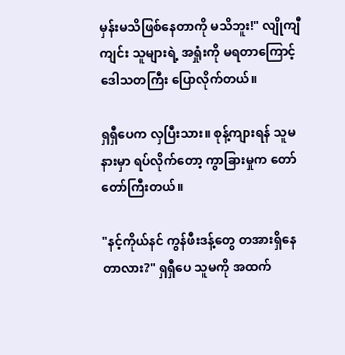မှန်းမသိဖြစ်နေတာကို မသိဘူး!" လျိုကျီကျင်း သူများရဲ့ အရှုံးကို မရတာကြောင့် ဒေါသတကြီး ပြောလိုက်တယ်။

ရှရှီပေက လှပြီးသား။ စုန့်ကျားရန် သူမနားမှာ ရပ်လိုက်တော့ ကွာခြားမှုက တော်တော်ကြီးတယ်။

"နင့်ကိုယ်နင် ကွန်ဖီးဒန့်တွေ တအားရှိနေတာလား?" ရှရှီပေ သူမကို အထက်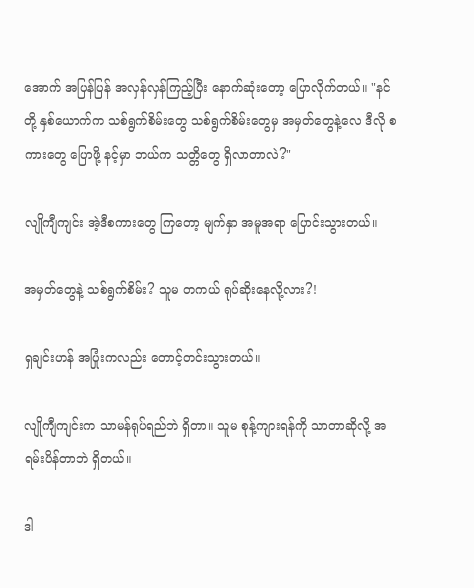အောက် အပြန်ပြန် အလှန်လှန်ကြည့်ပြီး နောက်ဆုံးတော့ ပြောလိုက်တယ်။ "နင်တို့ နှစ်ယောက်က သစ်ရွက်စိမ်းတွေ သစ်ရွက်စိမ်းတွေမှ အမှတ်တွေနဲ့လေ ဒီလို စကားတွေ ပြောဖို့ နင့်မှာ ဘယ်က သတ္တိတွေ ရှိလာတာလဲ?"

လျိုကျီကျင်း အဲ့ဒီစကားတွေ ကြတော့ မျက်နှာ အမူအရာ ပြောင်းသွားတယ်။

အမှတ်တွေနဲ့ သစ်ရွက်စိမ်း? သူမ တကယ် ရုပ်ဆိုးနေလို့လား?!

ရှချင်းဟန် အပြုံးကလည်း တောင့်တင်းသွားတယ်။

လျိုကျီကျင်းက သာမန်ရုပ်ရည်ဘဲ ရှိတာ။ သူမ စုန့်ကျားရန်ကို သာတာဆိုလို့ အရမ်းပိန်တာဘဲ ရှိတယ်။

ဒါ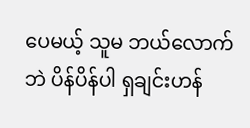ပေမယ့် သူမ ဘယ်လောက်ဘဲ ပိန်ပိန်ပါ ရှချင်းဟန်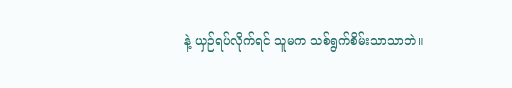နဲ့ ယှဉ်ရပ်လိုက်ရင် သူမက သစ်ရွက်စိမ်းသာသာဘဲ။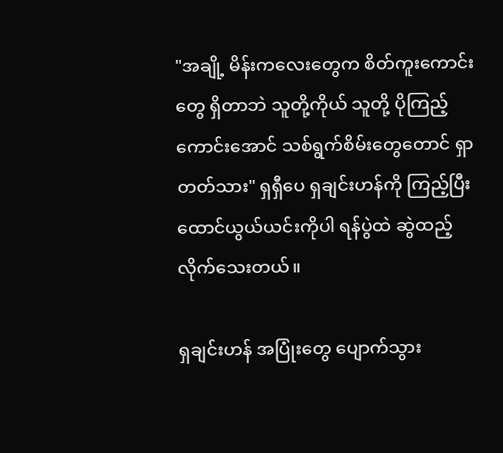"အချို့ မိန်းကလေးတွေက စိတ်ကူးကောင်းတွေ ရှိတာဘဲ သူတို့ကိုယ် သူတို့ ပိုကြည့်ကောင်းအောင် သစ်ရွက်စိမ်းတွေတောင် ရှာတတ်သား" ရှရှီပေ ရှချင်းဟန်ကို ကြည့်ပြီး ထောင်ယွယ်ယင်းကိုပါ ရန်ပွဲထဲ ဆွဲထည့်လိုက်သေးတယ်။

ရှချင်းဟန် အပြုံးတွေ ပျောက်သွား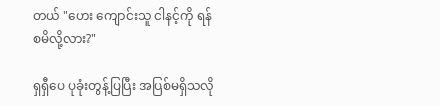တယ် "ဟေး ကျောင်းသူ ငါနင့်ကို ရန်စမိလို့လား?"

ရှရှီပေ ပုခုံးတွန့်ပြပြီး အပြစ်မရှိသလို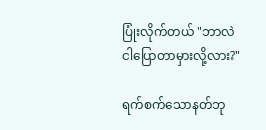ပြုံးလိုက်တယ် "ဘာလဲ ငါပြောတာမှားလို့လား?"

ရက်စက်သောနတ်ဘု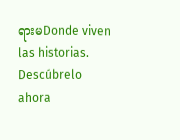ရားမDonde viven las historias. Descúbrelo ahora